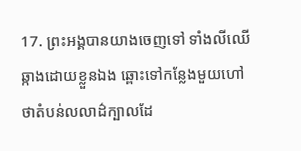17. ព្រះអង្គបានយាងចេញទៅ ទាំងលីឈើឆ្កាងដោយខ្លួនឯង ឆ្ពោះទៅកន្លែងមួយហៅថាតំបន់លលាដ៌ក្បាលដែ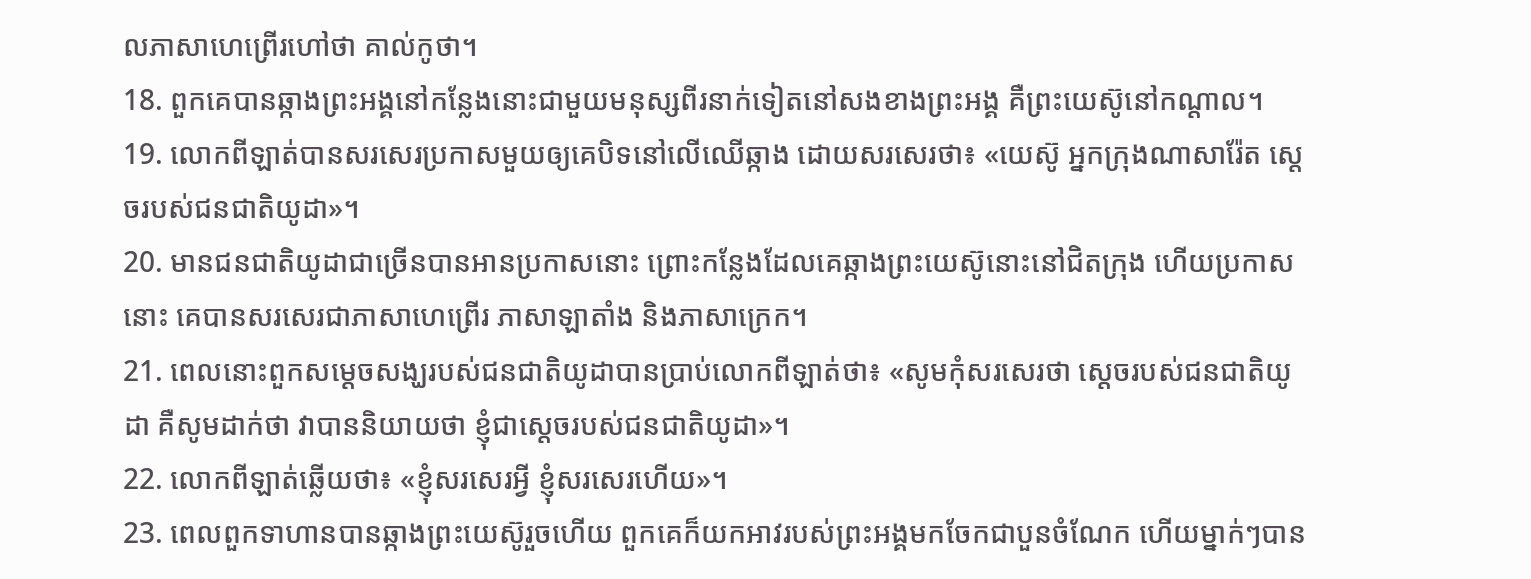លភាសាហេព្រើរហៅថា គាល់កូថា។
18. ពួកគេបានឆ្កាងព្រះអង្គនៅកន្លែងនោះជាមួយមនុស្សពីរនាក់ទៀតនៅសងខាងព្រះអង្គ គឺព្រះយេស៊ូនៅកណ្តាល។
19. លោកពីឡាត់បានសរសេរប្រកាសមួយឲ្យគេបិទនៅលើឈើឆ្កាង ដោយសរសេរថា៖ «យេស៊ូ អ្នកក្រុងណាសារ៉ែត ស្តេចរបស់ជនជាតិយូដា»។
20. មានជនជាតិយូដាជាច្រើនបានអានប្រកាសនោះ ព្រោះកន្លែងដែលគេឆ្កាងព្រះយេស៊ូនោះនៅជិតក្រុង ហើយប្រកាសនោះ គេបានសរសេរជាភាសាហេព្រើរ ភាសាឡាតាំង និងភាសាក្រេក។
21. ពេលនោះពួកសម្តេចសង្ឃរបស់ជនជាតិយូដាបានប្រាប់លោកពីឡាត់ថា៖ «សូមកុំសរសេរថា ស្តេចរបស់ជនជាតិយូដា គឺសូមដាក់ថា វាបាននិយាយថា ខ្ញុំជាស្តេចរបស់ជនជាតិយូដា»។
22. លោកពីឡាត់ឆ្លើយថា៖ «ខ្ញុំសរសេរអ្វី ខ្ញុំសរសេរហើយ»។
23. ពេលពួកទាហានបានឆ្កាងព្រះយេស៊ូរួចហើយ ពួកគេក៏យកអាវរបស់ព្រះអង្គមកចែកជាបួនចំណែក ហើយម្នាក់ៗបាន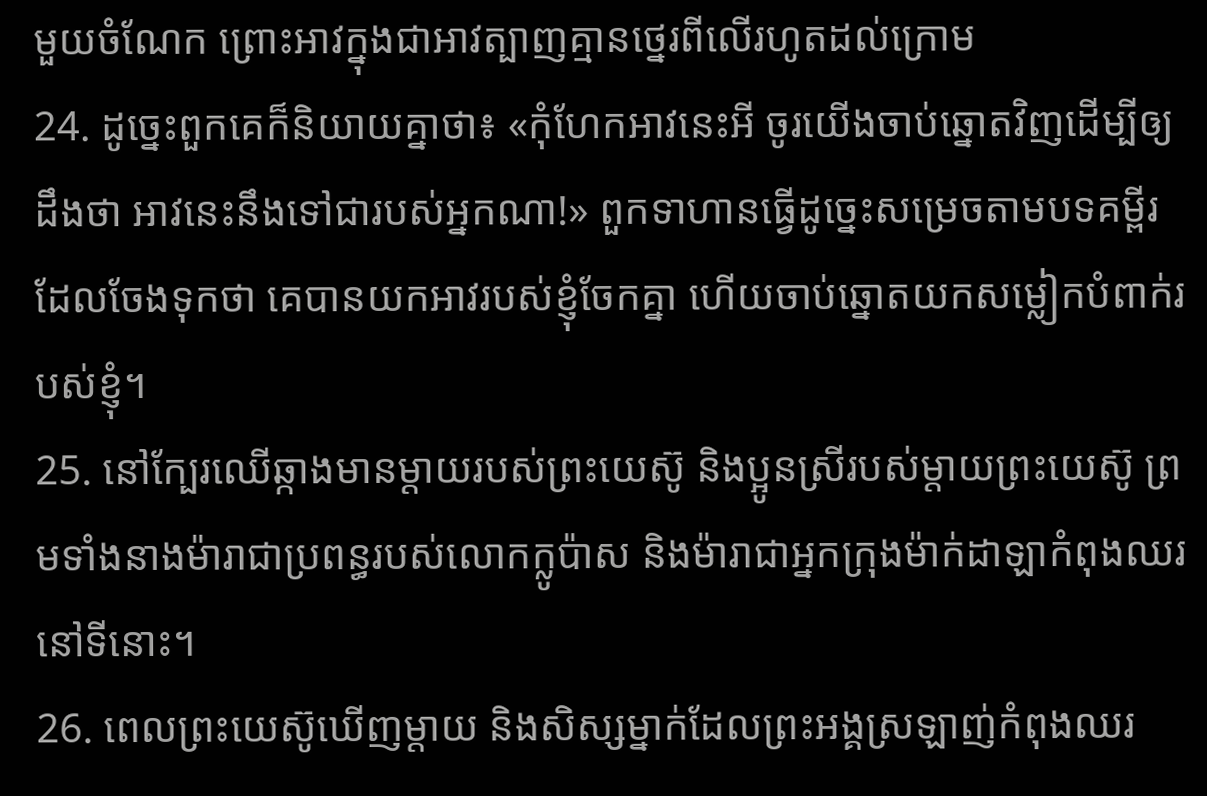មួយចំណែក ព្រោះអាវក្នុងជាអាវត្បាញគ្មានថ្នេរពីលើរហូតដល់ក្រោម
24. ដូច្នេះពួកគេក៏និយាយគ្នាថា៖ «កុំហែកអាវនេះអី ចូរយើងចាប់ឆ្នោតវិញដើម្បីឲ្យដឹងថា អាវនេះនឹងទៅជារបស់អ្នកណា!» ពួកទាហានធ្វើដូច្នេះសម្រេចតាមបទគម្ពីរដែលចែងទុកថា គេបានយកអាវរបស់ខ្ញុំចែកគ្នា ហើយចាប់ឆ្នោតយកសម្លៀកបំពាក់របស់ខ្ញុំ។
25. នៅក្បែរឈើឆ្កាងមានម្ដាយរបស់ព្រះយេស៊ូ និងប្អូនស្រីរបស់ម្ដាយព្រះយេស៊ូ ព្រមទាំងនាងម៉ារាជាប្រពន្ធរបស់លោកក្លូប៉ាស និងម៉ារាជាអ្នកក្រុងម៉ាក់ដាឡាកំពុងឈរនៅទីនោះ។
26. ពេលព្រះយេស៊ូឃើញម្ដាយ និងសិស្សម្នាក់ដែលព្រះអង្គស្រឡាញ់កំពុងឈរ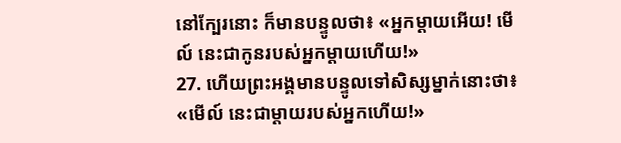នៅក្បែរនោះ ក៏មានបន្ទូលថា៖ «អ្នកម្ដាយអើយ! មើល៍ នេះជាកូនរបស់អ្នកម្ដាយហើយ!»
27. ហើយព្រះអង្គមានបន្ទូលទៅសិស្សម្នាក់នោះថា៖ «មើល៍ នេះជាម្តាយរបស់អ្នកហើយ!»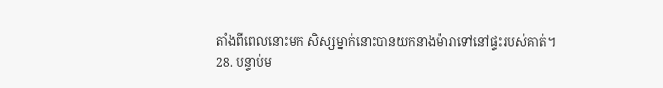តាំងពីពេលនោះមក សិស្សម្នាក់នោះបានយកនាងម៉ារាទៅនៅផ្ទះរបស់គាត់។
28. បន្ទាប់ម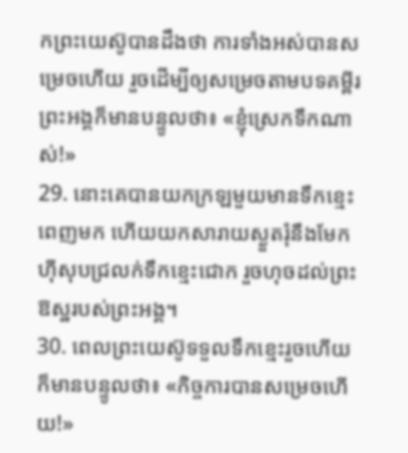កព្រះយេស៊ូបានដឹងថា ការទាំងអស់បានសម្រេចហើយ រួចដើម្បីឲ្យសម្រេចតាមបទគម្ពីរ ព្រះអង្គក៏មានបន្ទូលថា៖ «ខ្ញុំស្រេកទឹកណាស់!»
29. នោះគេបានយកក្រឡមួយមានទឹកខ្មេះពេញមក ហើយយកសារាយស្ងួតរុំនឹងមែកហ៊ីសុបជ្រលក់ទឹកខ្មេះជោក រួចហុចដល់ព្រះឱស្ឋរបស់ព្រះអង្គ។
30. ពេលព្រះយេស៊ូទទួលទឹកខ្មេះរួចហើយ ក៏មានបន្ទូលថា៖ «កិច្ចការបានសម្រេចហើយ!»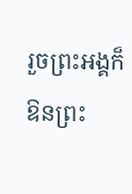រួចព្រះអង្គក៏ឱនព្រះ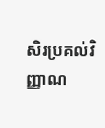សិរប្រគល់វិញ្ញាណ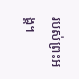របស់ព្រះអង្គ។